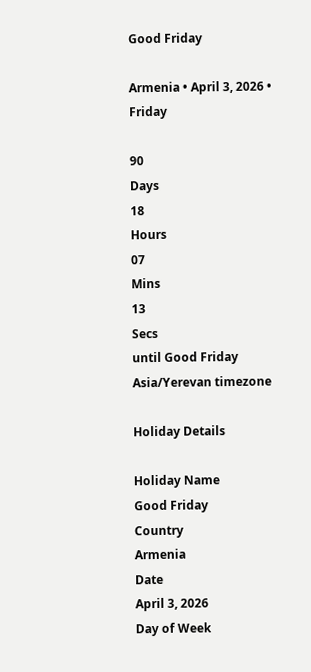Good Friday

Armenia • April 3, 2026 • Friday

90
Days
18
Hours
07
Mins
13
Secs
until Good Friday
Asia/Yerevan timezone

Holiday Details

Holiday Name
Good Friday
Country
Armenia
Date
April 3, 2026
Day of Week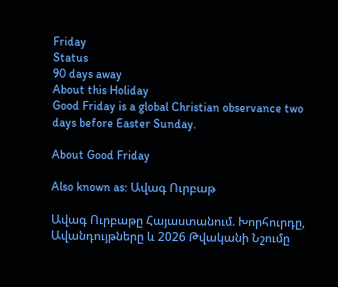Friday
Status
90 days away
About this Holiday
Good Friday is a global Christian observance two days before Easter Sunday.

About Good Friday

Also known as: Ավագ Ուրբաթ

Ավագ Ուրբաթը Հայաստանում. Խորհուրդը, Ավանդույթները և 2026 Թվականի Նշումը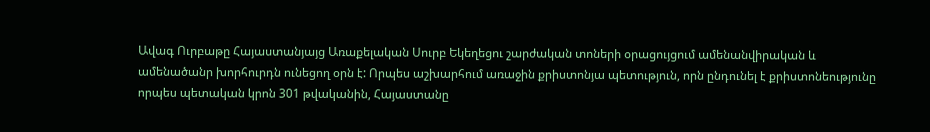Ավագ Ուրբաթը Հայաստանյայց Առաքելական Սուրբ Եկեղեցու շարժական տոների օրացույցում ամենանվիրական և ամենածանր խորհուրդն ունեցող օրն է: Որպես աշխարհում առաջին քրիստոնյա պետություն, որն ընդունել է քրիստոնեությունը որպես պետական կրոն 301 թվականին, Հայաստանը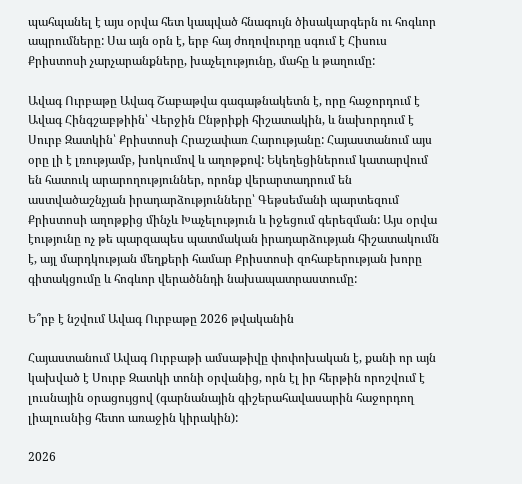պահպանել է այս օրվա հետ կապված հնագույն ծիսակարգերն ու հոգևոր ապրումները: Սա այն օրն է, երբ հայ ժողովուրդը սգում է Հիսուս Քրիստոսի չարչարանքները, խաչելությունը, մահը և թաղումը:

Ավագ Ուրբաթը Ավագ Շաբաթվա գագաթնակետն է, որը հաջորդում է Ավագ Հինգշաբթիին՝ Վերջին Ընթրիքի հիշատակին, և նախորդում է Սուրբ Զատկին՝ Քրիստոսի Հրաշափառ Հարությանը: Հայաստանում այս օրը լի է լռությամբ, խոկումով և աղոթքով: Եկեղեցիներում կատարվում են հատուկ արարողություններ, որոնք վերարտադրում են աստվածաշնչյան իրադարձությունները՝ Գեթսեմանի պարտեզում Քրիստոսի աղոթքից մինչև Խաչելություն և իջեցում գերեզման: Այս օրվա էությունը ոչ թե պարզապես պատմական իրադարձության հիշատակումն է, այլ մարդկության մեղքերի համար Քրիստոսի զոհաբերության խորը գիտակցումը և հոգևոր վերածննդի նախապատրաստումը:

Ե՞րբ է նշվում Ավագ Ուրբաթը 2026 թվականին

Հայաստանում Ավագ Ուրբաթի ամսաթիվը փոփոխական է, քանի որ այն կախված է Սուրբ Զատկի տոնի օրվանից, որն էլ իր հերթին որոշվում է լուսնային օրացույցով (գարնանային գիշերահավասարին հաջորդող լիալուսնից հետո առաջին կիրակին):

2026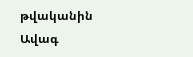թվականին Ավագ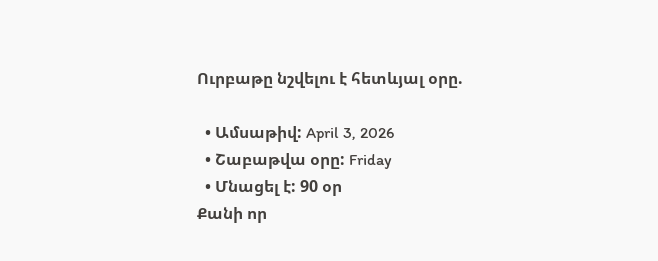Ուրբաթը նշվելու է հետևյալ օրը.

  • Ամսաթիվ: April 3, 2026
  • Շաբաթվա օրը: Friday
  • Մնացել է: 90 օր
Քանի որ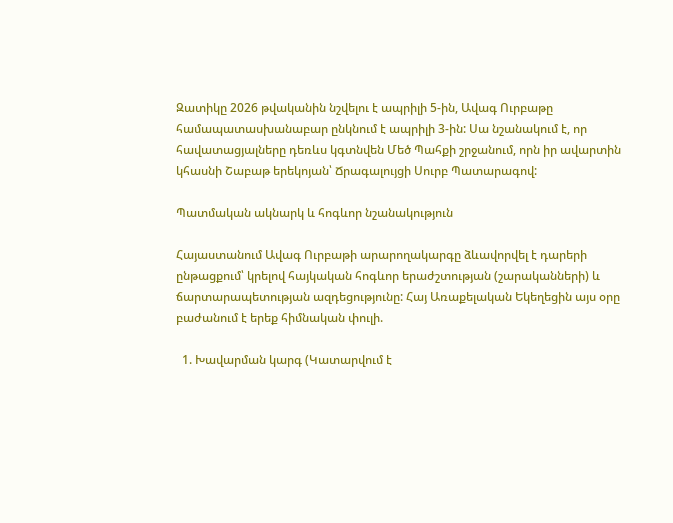Զատիկը 2026 թվականին նշվելու է ապրիլի 5-ին, Ավագ Ուրբաթը համապատասխանաբար ընկնում է ապրիլի 3-ին: Սա նշանակում է, որ հավատացյալները դեռևս կգտնվեն Մեծ Պահքի շրջանում, որն իր ավարտին կհասնի Շաբաթ երեկոյան՝ Ճրագալույցի Սուրբ Պատարագով:

Պատմական ակնարկ և հոգևոր նշանակություն

Հայաստանում Ավագ Ուրբաթի արարողակարգը ձևավորվել է դարերի ընթացքում՝ կրելով հայկական հոգևոր երաժշտության (շարականների) և ճարտարապետության ազդեցությունը: Հայ Առաքելական Եկեղեցին այս օրը բաժանում է երեք հիմնական փուլի.

  1. Խավարման կարգ (Կատարվում է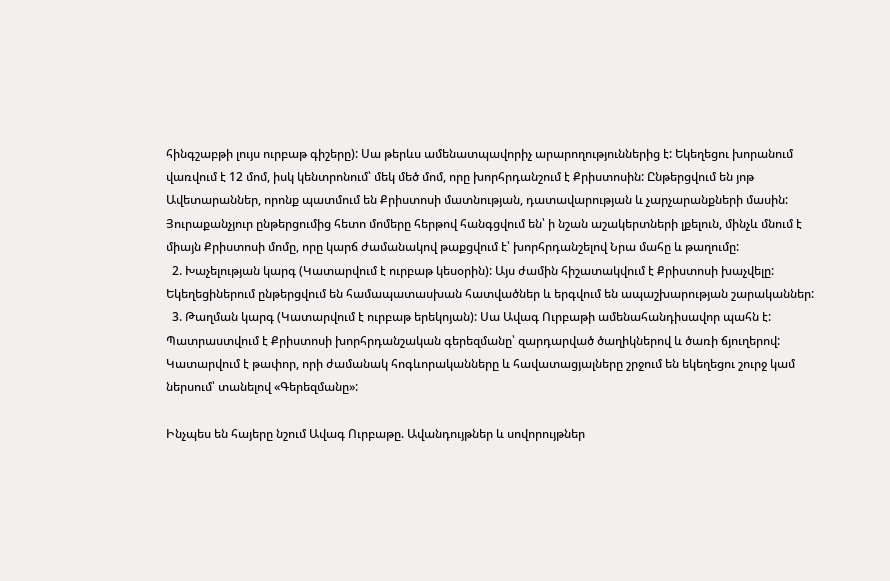հինգշաբթի լույս ուրբաթ գիշերը): Սա թերևս ամենատպավորիչ արարողություններից է: Եկեղեցու խորանում վառվում է 12 մոմ, իսկ կենտրոնում՝ մեկ մեծ մոմ, որը խորհրդանշում է Քրիստոսին: Ընթերցվում են յոթ Ավետարաններ, որոնք պատմում են Քրիստոսի մատնության, դատավարության և չարչարանքների մասին: Յուրաքանչյուր ընթերցումից հետո մոմերը հերթով հանգցվում են՝ ի նշան աշակերտների լքելուն, մինչև մնում է միայն Քրիստոսի մոմը, որը կարճ ժամանակով թաքցվում է՝ խորհրդանշելով Նրա մահը և թաղումը:
  2. Խաչելության կարգ (Կատարվում է ուրբաթ կեսօրին): Այս ժամին հիշատակվում է Քրիստոսի խաչվելը: Եկեղեցիներում ընթերցվում են համապատասխան հատվածներ և երգվում են ապաշխարության շարականներ:
  3. Թաղման կարգ (Կատարվում է ուրբաթ երեկոյան): Սա Ավագ Ուրբաթի ամենահանդիսավոր պահն է: Պատրաստվում է Քրիստոսի խորհրդանշական գերեզմանը՝ զարդարված ծաղիկներով և ծառի ճյուղերով: Կատարվում է թափոր, որի ժամանակ հոգևորականները և հավատացյալները շրջում են եկեղեցու շուրջ կամ ներսում՝ տանելով «Գերեզմանը»:

Ինչպես են հայերը նշում Ավագ Ուրբաթը. Ավանդույթներ և սովորույթներ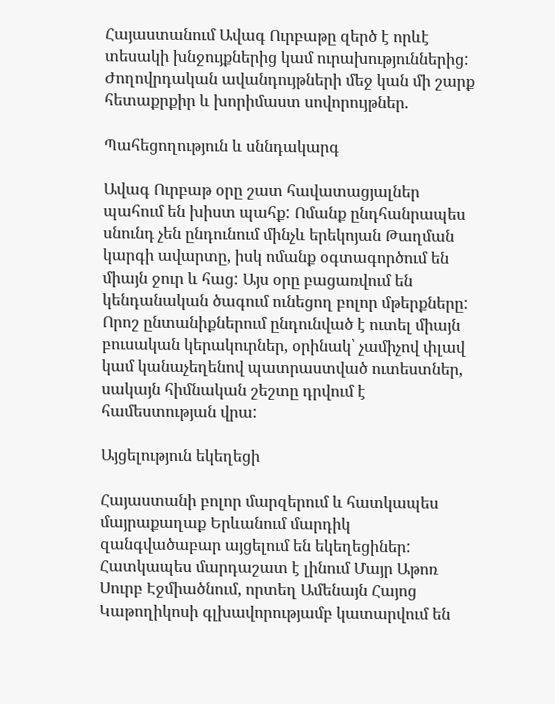Հայաստանում Ավագ Ուրբաթը զերծ է որևէ տեսակի խնջույքներից կամ ուրախություններից: Ժողովրդական ավանդույթների մեջ կան մի շարք հետաքրքիր և խորիմաստ սովորույթներ.

Պահեցողություն և սննդակարգ

Ավագ Ուրբաթ օրը շատ հավատացյալներ պահում են խիստ պահք: Ոմանք ընդհանրապես սնունդ չեն ընդունում մինչև երեկոյան Թաղման կարգի ավարտը, իսկ ոմանք օգտագործում են միայն ջուր և հաց: Այս օրը բացառվում են կենդանական ծագում ունեցող բոլոր մթերքները: Որոշ ընտանիքներում ընդունված է ուտել միայն բուսական կերակուրներ, օրինակ՝ չամիչով փլավ կամ կանաչեղենով պատրաստված ուտեստներ, սակայն հիմնական շեշտը դրվում է համեստության վրա:

Այցելություն եկեղեցի

Հայաստանի բոլոր մարզերում և հատկապես մայրաքաղաք Երևանում մարդիկ զանգվածաբար այցելում են եկեղեցիներ: Հատկապես մարդաշատ է լինում Մայր Աթոռ Սուրբ Էջմիածնում, որտեղ Ամենայն Հայոց Կաթողիկոսի գլխավորությամբ կատարվում են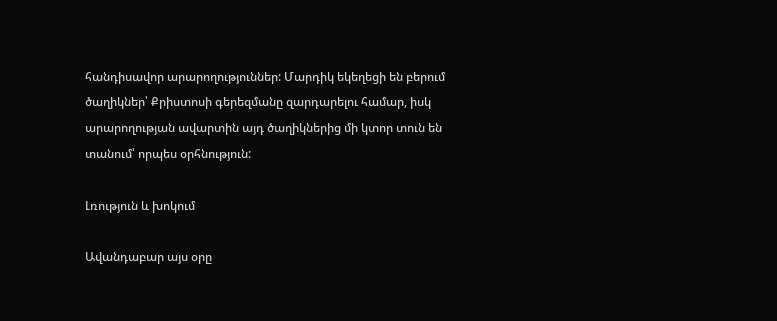հանդիսավոր արարողություններ: Մարդիկ եկեղեցի են բերում ծաղիկներ՝ Քրիստոսի գերեզմանը զարդարելու համար, իսկ արարողության ավարտին այդ ծաղիկներից մի կտոր տուն են տանում՝ որպես օրհնություն:

Լռություն և խոկում

Ավանդաբար այս օրը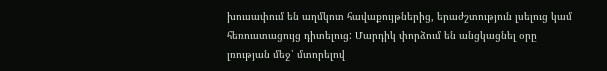խուսափում են աղմկոտ հավաքույթներից, երաժշտություն լսելուց կամ հեռուստացույց դիտելուց: Մարդիկ փորձում են անցկացնել օրը լռության մեջ՝ մտորելով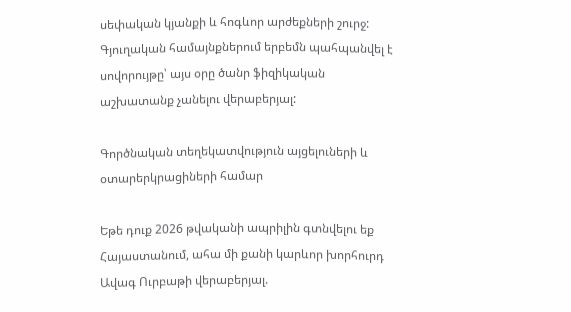սեփական կյանքի և հոգևոր արժեքների շուրջ: Գյուղական համայնքներում երբեմն պահպանվել է սովորույթը՝ այս օրը ծանր ֆիզիկական աշխատանք չանելու վերաբերյալ:

Գործնական տեղեկատվություն այցելուների և օտարերկրացիների համար

Եթե դուք 2026 թվականի ապրիլին գտնվելու եք Հայաստանում, ահա մի քանի կարևոր խորհուրդ Ավագ Ուրբաթի վերաբերյալ.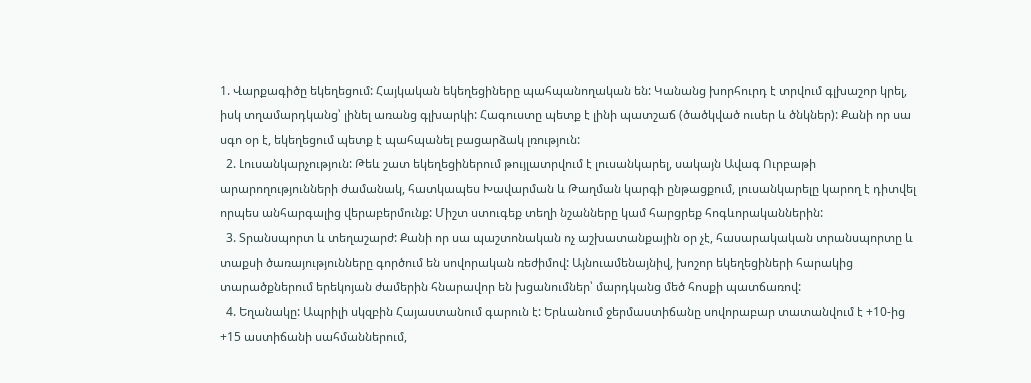1. Վարքագիծը եկեղեցում: Հայկական եկեղեցիները պահպանողական են: Կանանց խորհուրդ է տրվում գլխաշոր կրել, իսկ տղամարդկանց՝ լինել առանց գլխարկի: Հագուստը պետք է լինի պատշաճ (ծածկված ուսեր և ծնկներ): Քանի որ սա սգո օր է, եկեղեցում պետք է պահպանել բացարձակ լռություն:
  2. Լուսանկարչություն: Թեև շատ եկեղեցիներում թույլատրվում է լուսանկարել, սակայն Ավագ Ուրբաթի արարողությունների ժամանակ, հատկապես Խավարման և Թաղման կարգի ընթացքում, լուսանկարելը կարող է դիտվել որպես անհարգալից վերաբերմունք: Միշտ ստուգեք տեղի նշանները կամ հարցրեք հոգևորականներին:
  3. Տրանսպորտ և տեղաշարժ: Քանի որ սա պաշտոնական ոչ աշխատանքային օր չէ, հասարակական տրանսպորտը և տաքսի ծառայությունները գործում են սովորական ռեժիմով: Այնուամենայնիվ, խոշոր եկեղեցիների հարակից տարածքներում երեկոյան ժամերին հնարավոր են խցանումներ՝ մարդկանց մեծ հոսքի պատճառով:
  4. Եղանակը: Ապրիլի սկզբին Հայաստանում գարուն է: Երևանում ջերմաստիճանը սովորաբար տատանվում է +10-ից +15 աստիճանի սահմաններում,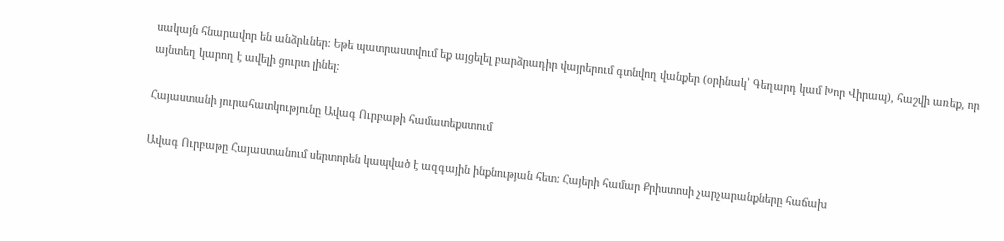սակայն հնարավոր են անձրևներ: Եթե պատրաստվում եք այցելել բարձրադիր վայրերում գտնվող վանքեր (օրինակ՝ Գեղարդ կամ Խոր Վիրապ), հաշվի առեք, որ այնտեղ կարող է ավելի ցուրտ լինել:

Հայաստանի յուրահատկությունը Ավագ Ուրբաթի համատեքստում

Ավագ Ուրբաթը Հայաստանում սերտորեն կապված է ազգային ինքնության հետ: Հայերի համար Քրիստոսի չարչարանքները հաճախ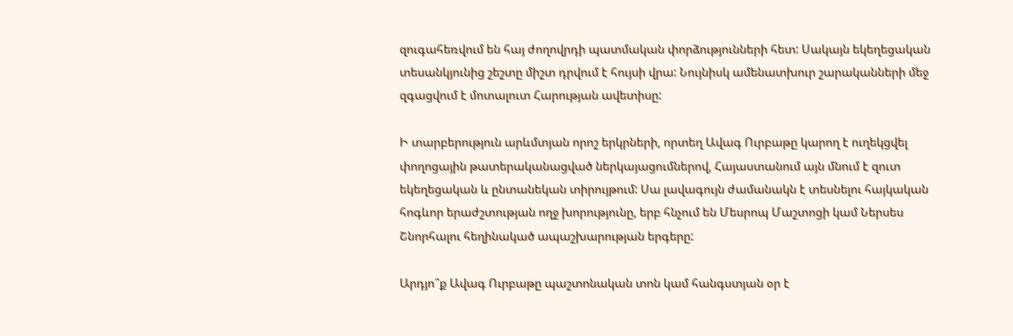զուգահեռվում են հայ ժողովրդի պատմական փորձությունների հետ: Սակայն եկեղեցական տեսանկյունից շեշտը միշտ դրվում է հույսի վրա: Նույնիսկ ամենատխուր շարականների մեջ զգացվում է մոտալուտ Հարության ավետիսը:

Ի տարբերություն արևմտյան որոշ երկրների, որտեղ Ավագ Ուրբաթը կարող է ուղեկցվել փողոցային թատերականացված ներկայացումներով, Հայաստանում այն մնում է զուտ եկեղեցական և ընտանեկան տիրույթում: Սա լավագույն ժամանակն է տեսնելու հայկական հոգևոր երաժշտության ողջ խորությունը, երբ հնչում են Մեսրոպ Մաշտոցի կամ Ներսես Շնորհալու հեղինակած ապաշխարության երգերը:

Արդյո՞ք Ավագ Ուրբաթը պաշտոնական տոն կամ հանգստյան օր է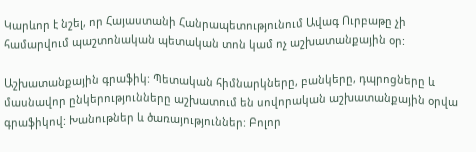Կարևոր է նշել, որ Հայաստանի Հանրապետությունում Ավագ Ուրբաթը չի համարվում պաշտոնական պետական տոն կամ ոչ աշխատանքային օր:

Աշխատանքային գրաֆիկ: Պետական հիմնարկները, բանկերը, դպրոցները և մասնավոր ընկերությունները աշխատում են սովորական աշխատանքային օրվա գրաֆիկով: Խանութներ և ծառայություններ: Բոլոր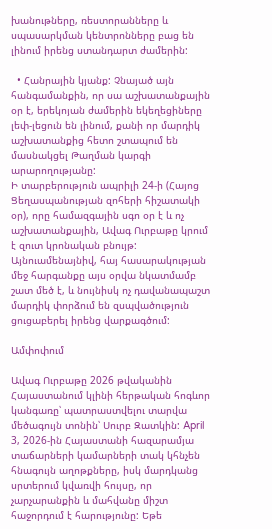խանութները, ռեստորանները և սպասարկման կենտրոնները բաց են լինում իրենց ստանդարտ ժամերին:

  • Հանրային կյանք: Չնայած այն հանգամանքին, որ սա աշխատանքային օր է, երեկոյան ժամերին եկեղեցիները լեփ-լեցուն են լինում, քանի որ մարդիկ աշխատանքից հետո շտապում են մասնակցել Թաղման կարգի արարողությանը:
Ի տարբերություն ապրիլի 24-ի (Հայոց Ցեղասպանության զոհերի հիշատակի օր), որը համազգային սգո օր է և ոչ աշխատանքային, Ավագ Ուրբաթը կրում է զուտ կրոնական բնույթ: Այնուամենայնիվ, հայ հասարակության մեջ հարգանքը այս օրվա նկատմամբ շատ մեծ է, և նույնիսկ ոչ դավանապաշտ մարդիկ փորձում են զսպվածություն ցուցաբերել իրենց վարքագծում:

Ամփոփում

Ավագ Ուրբաթը 2026 թվականին Հայաստանում կլինի հերթական հոգևոր կանգառը՝ պատրաստվելու տարվա մեծագույն տոնին՝ Սուրբ Զատկին: April 3, 2026-ին Հայաստանի հազարամյա տաճարների կամարների տակ կհնչեն հնագույն աղոթքները, իսկ մարդկանց սրտերում կվառվի հույսը, որ չարչարանքին և մահվանը միշտ հաջորդում է հարությունը: Եթե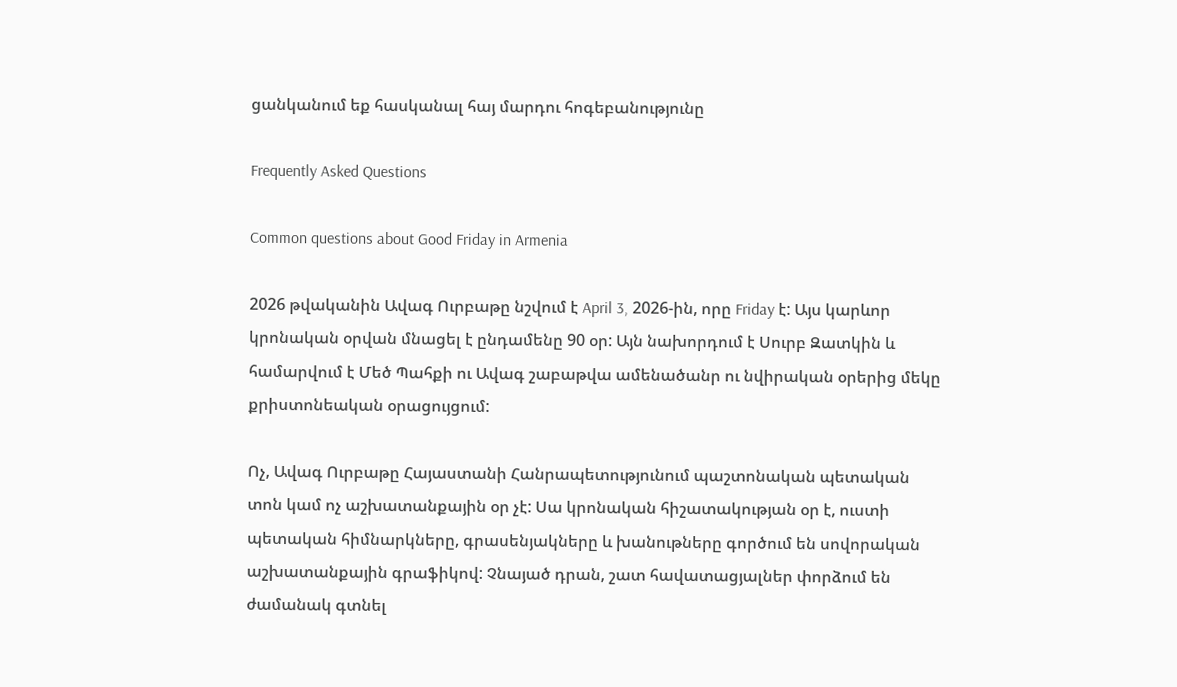ցանկանում եք հասկանալ հայ մարդու հոգեբանությունը

Frequently Asked Questions

Common questions about Good Friday in Armenia

2026 թվականին Ավագ Ուրբաթը նշվում է April 3, 2026-ին, որը Friday է: Այս կարևոր կրոնական օրվան մնացել է ընդամենը 90 օր: Այն նախորդում է Սուրբ Զատկին և համարվում է Մեծ Պահքի ու Ավագ շաբաթվա ամենածանր ու նվիրական օրերից մեկը քրիստոնեական օրացույցում:

Ոչ, Ավագ Ուրբաթը Հայաստանի Հանրապետությունում պաշտոնական պետական տոն կամ ոչ աշխատանքային օր չէ: Սա կրոնական հիշատակության օր է, ուստի պետական հիմնարկները, գրասենյակները և խանութները գործում են սովորական աշխատանքային գրաֆիկով: Չնայած դրան, շատ հավատացյալներ փորձում են ժամանակ գտնել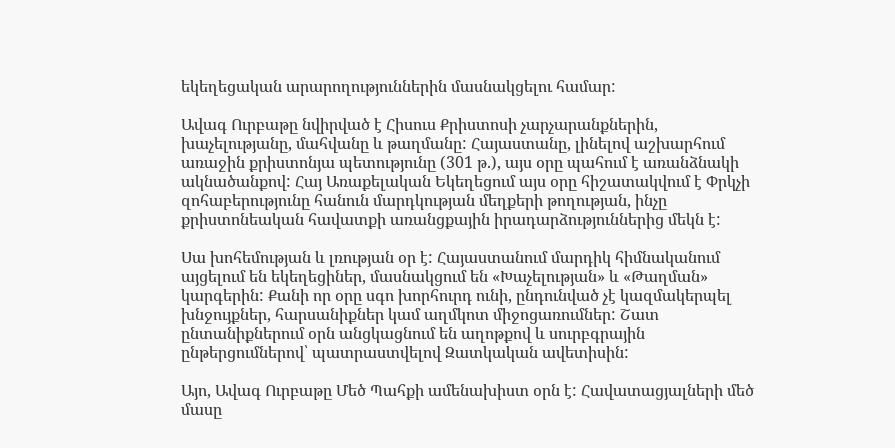եկեղեցական արարողություններին մասնակցելու համար:

Ավագ Ուրբաթը նվիրված է Հիսուս Քրիստոսի չարչարանքներին, խաչելությանը, մահվանը և թաղմանը: Հայաստանը, լինելով աշխարհում առաջին քրիստոնյա պետությունը (301 թ.), այս օրը պահում է առանձնակի ակնածանքով: Հայ Առաքելական Եկեղեցում այս օրը հիշատակվում է Փրկչի զոհաբերությունը հանուն մարդկության մեղքերի թողության, ինչը քրիստոնեական հավատքի առանցքային իրադարձություններից մեկն է:

Սա խոհեմության և լռության օր է: Հայաստանում մարդիկ հիմնականում այցելում են եկեղեցիներ, մասնակցում են «Խաչելության» և «Թաղման» կարգերին: Քանի որ օրը սգո խորհուրդ ունի, ընդունված չէ կազմակերպել խնջույքներ, հարսանիքներ կամ աղմկոտ միջոցառումներ: Շատ ընտանիքներում օրն անցկացնում են աղոթքով և սուրբգրային ընթերցումներով՝ պատրաստվելով Զատկական ավետիսին:

Այո, Ավագ Ուրբաթը Մեծ Պահքի ամենախիստ օրն է: Հավատացյալների մեծ մասը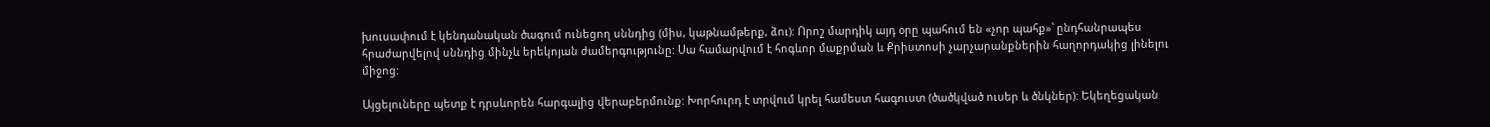խուսափում է կենդանական ծագում ունեցող սննդից (միս, կաթնամթերք, ձու): Որոշ մարդիկ այդ օրը պահում են «չոր պահք»՝ ընդհանրապես հրաժարվելով սննդից մինչև երեկոյան ժամերգությունը: Սա համարվում է հոգևոր մաքրման և Քրիստոսի չարչարանքներին հաղորդակից լինելու միջոց:

Այցելուները պետք է դրսևորեն հարգալից վերաբերմունք: Խորհուրդ է տրվում կրել համեստ հագուստ (ծածկված ուսեր և ծնկներ): Եկեղեցական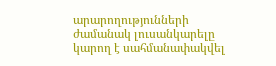արարողությունների ժամանակ լուսանկարելը կարող է սահմանափակվել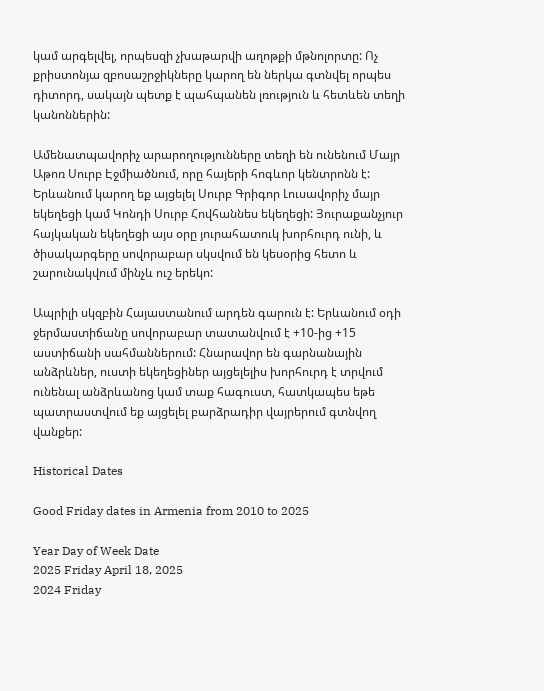կամ արգելվել, որպեսզի չխաթարվի աղոթքի մթնոլորտը: Ոչ քրիստոնյա զբոսաշրջիկները կարող են ներկա գտնվել որպես դիտորդ, սակայն պետք է պահպանեն լռություն և հետևեն տեղի կանոններին:

Ամենատպավորիչ արարողությունները տեղի են ունենում Մայր Աթոռ Սուրբ Էջմիածնում, որը հայերի հոգևոր կենտրոնն է: Երևանում կարող եք այցելել Սուրբ Գրիգոր Լուսավորիչ մայր եկեղեցի կամ Կոնդի Սուրբ Հովհաննես եկեղեցի: Յուրաքանչյուր հայկական եկեղեցի այս օրը յուրահատուկ խորհուրդ ունի, և ծիսակարգերը սովորաբար սկսվում են կեսօրից հետո և շարունակվում մինչև ուշ երեկո:

Ապրիլի սկզբին Հայաստանում արդեն գարուն է: Երևանում օդի ջերմաստիճանը սովորաբար տատանվում է +10-ից +15 աստիճանի սահմաններում: Հնարավոր են գարնանային անձրևներ, ուստի եկեղեցիներ այցելելիս խորհուրդ է տրվում ունենալ անձրևանոց կամ տաք հագուստ, հատկապես եթե պատրաստվում եք այցելել բարձրադիր վայրերում գտնվող վանքեր:

Historical Dates

Good Friday dates in Armenia from 2010 to 2025

Year Day of Week Date
2025 Friday April 18, 2025
2024 Friday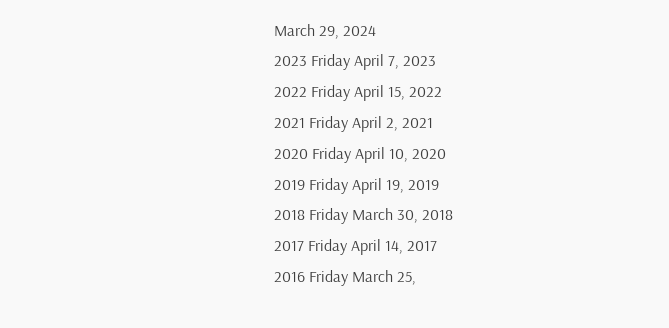March 29, 2024
2023 Friday April 7, 2023
2022 Friday April 15, 2022
2021 Friday April 2, 2021
2020 Friday April 10, 2020
2019 Friday April 19, 2019
2018 Friday March 30, 2018
2017 Friday April 14, 2017
2016 Friday March 25,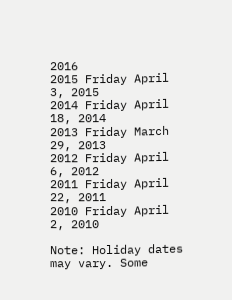2016
2015 Friday April 3, 2015
2014 Friday April 18, 2014
2013 Friday March 29, 2013
2012 Friday April 6, 2012
2011 Friday April 22, 2011
2010 Friday April 2, 2010

Note: Holiday dates may vary. Some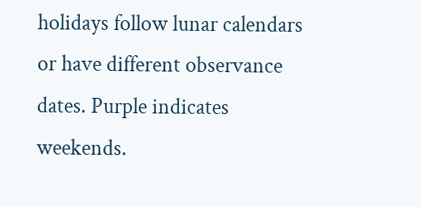holidays follow lunar calendars or have different observance dates. Purple indicates weekends.